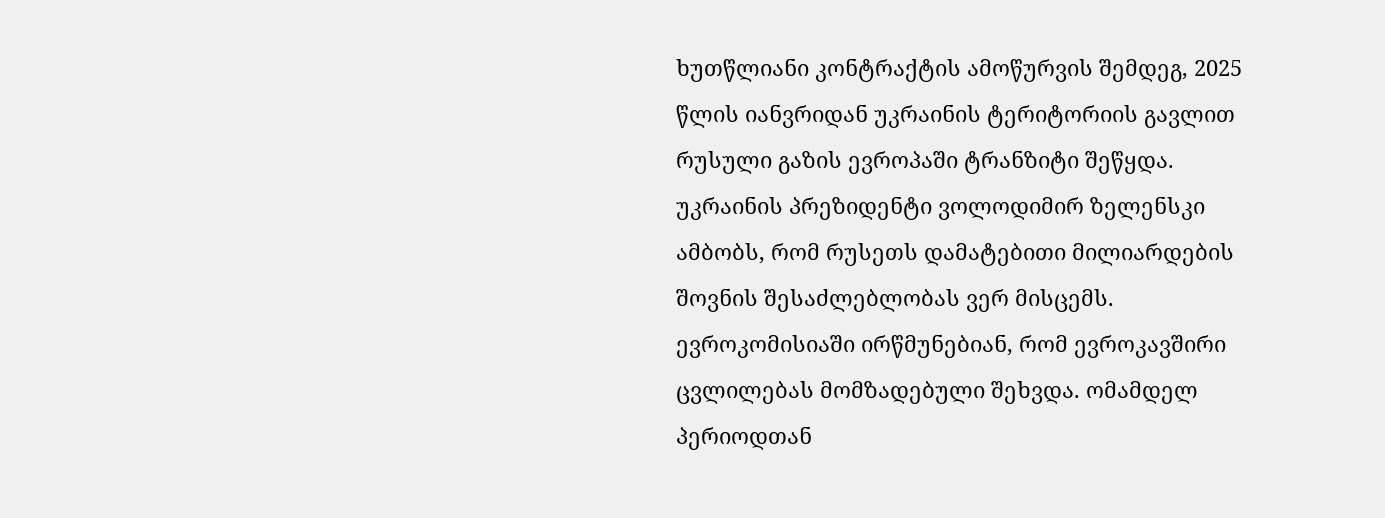ხუთწლიანი კონტრაქტის ამოწურვის შემდეგ, 2025 წლის იანვრიდან უკრაინის ტერიტორიის გავლით რუსული გაზის ევროპაში ტრანზიტი შეწყდა.
უკრაინის პრეზიდენტი ვოლოდიმირ ზელენსკი ამბობს, რომ რუსეთს დამატებითი მილიარდების შოვნის შესაძლებლობას ვერ მისცემს. ევროკომისიაში ირწმუნებიან, რომ ევროკავშირი ცვლილებას მომზადებული შეხვდა. ომამდელ პერიოდთან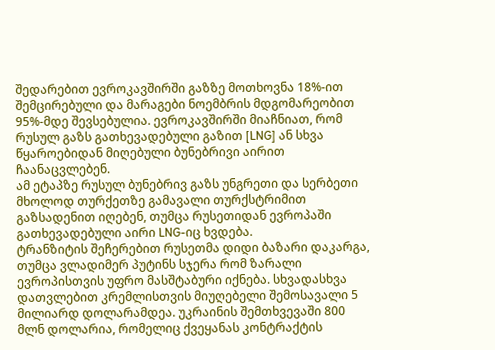შედარებით ევროკავშირში გაზზე მოთხოვნა 18%-ით შემცირებული და მარაგები ნოემბრის მდგომარეობით 95%-მდე შევსებულია. ევროკავშირში მიაჩნიათ, რომ რუსულ გაზს გათხევადებული გაზით [LNG] ან სხვა წყაროებიდან მიღებული ბუნებრივი აირით ჩაანაცვლებენ.
ამ ეტაპზე რუსულ ბუნებრივ გაზს უნგრეთი და სერბეთი მხოლოდ თურქეთზე გამავალი თურქსტრიმით გაზსადენით იღებენ, თუმცა რუსეთიდან ევროპაში გათხევადებული აირი LNG-იც ხვდება.
ტრანზიტის შეჩერებით რუსეთმა დიდი ბაზარი დაკარგა, თუმცა ვლადიმერ პუტინს სჯერა რომ ზარალი ევროპისთვის უფრო მასშტაბური იქნება. სხვადასხვა დათვლებით კრემლისთვის მიუღებელი შემოსავალი 5 მილიარდ დოლარამდეა. უკრაინის შემთხვევაში 800 მლნ დოლარია, რომელიც ქვეყანას კონტრაქტის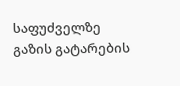საფუძველზე გაზის გატარების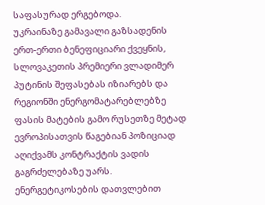საფასურად ერგებოდა.
უკრაინაზე გამავალი გაზსადენის ერთ-ერთი ბენეფიციარი ქვეყნის, სლოვაკეთის პრემიერი ვლადიმერ პუტინის შეფასებას იზიარებს და რეგიონში ენერგომატარებლებზე ფასის მატების გამო რუსეთზე მეტად ევროპისათვის წაგებიან პოზიციად აღიქვამს კონტრაქტის ვადის გაგრძელებაზე უარს. ენერგეტიკოსების დათვლებით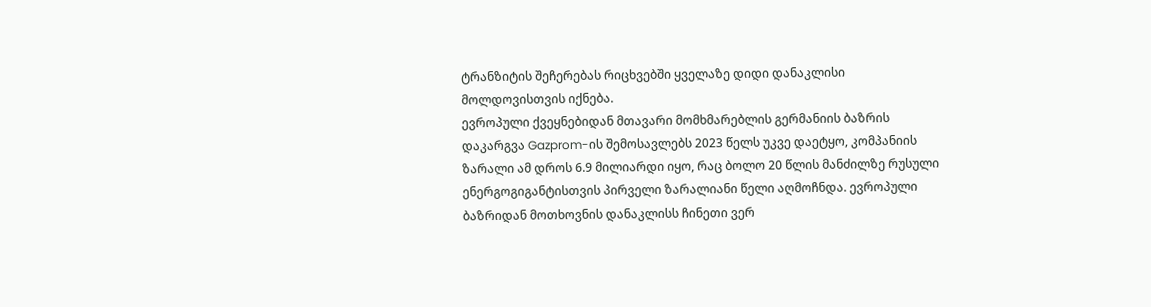ტრანზიტის შეჩერებას რიცხვებში ყველაზე დიდი დანაკლისი მოლდოვისთვის იქნება.
ევროპული ქვეყნებიდან მთავარი მომხმარებლის გერმანიის ბაზრის დაკარგვა Gazprom-ის შემოსავლებს 2023 წელს უკვე დაეტყო, კომპანიის ზარალი ამ დროს 6.9 მილიარდი იყო, რაც ბოლო 20 წლის მანძილზე რუსული ენერგოგიგანტისთვის პირველი ზარალიანი წელი აღმოჩნდა. ევროპული ბაზრიდან მოთხოვნის დანაკლისს ჩინეთი ვერ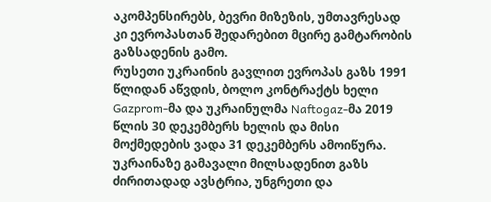აკომპენსირებს, ბევრი მიზეზის, უმთავრესად კი ევროპასთან შედარებით მცირე გამტარობის გაზსადენის გამო.
რუსეთი უკრაინის გავლით ევროპას გაზს 1991 წლიდან აწვდის, ბოლო კონტრაქტს ხელი Gazprom-მა და უკრაინულმა Naftogaz-მა 2019 წლის 30 დეკემბერს ხელის და მისი მოქმედების ვადა 31 დეკემბერს ამოიწურა. უკრაინაზე გამავალი მილსადენით გაზს ძირითადად ავსტრია, უნგრეთი და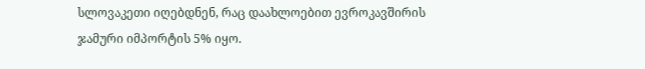სლოვაკეთი იღებდნენ, რაც დაახლოებით ევროკავშირის ჯამური იმპორტის 5% იყო.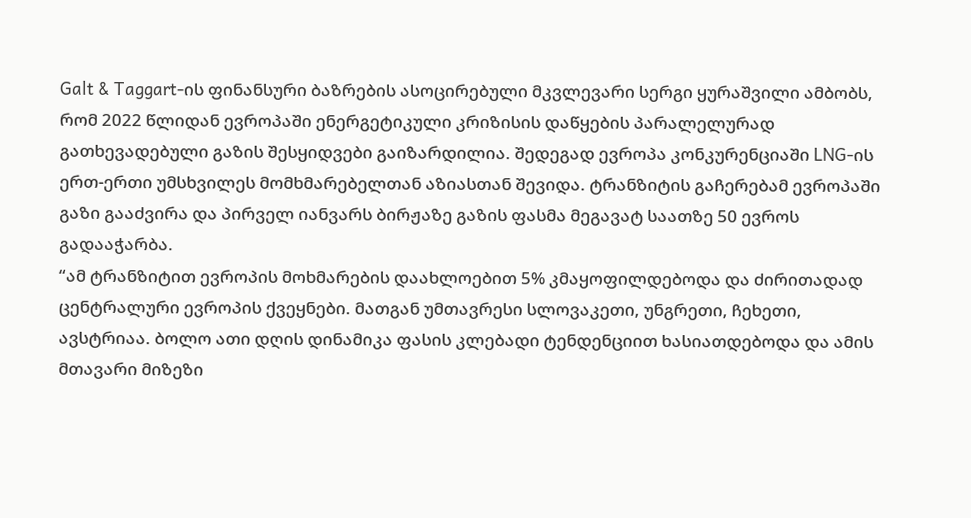Galt & Taggart-ის ფინანსური ბაზრების ასოცირებული მკვლევარი სერგი ყურაშვილი ამბობს, რომ 2022 წლიდან ევროპაში ენერგეტიკული კრიზისის დაწყების პარალელურად გათხევადებული გაზის შესყიდვები გაიზარდილია. შედეგად ევროპა კონკურენციაში LNG-ის ერთ-ერთი უმსხვილეს მომხმარებელთან აზიასთან შევიდა. ტრანზიტის გაჩერებამ ევროპაში გაზი გააძვირა და პირველ იანვარს ბირჟაზე გაზის ფასმა მეგავატ საათზე 50 ევროს გადააჭარბა.
“ამ ტრანზიტით ევროპის მოხმარების დაახლოებით 5% კმაყოფილდებოდა და ძირითადად ცენტრალური ევროპის ქვეყნები. მათგან უმთავრესი სლოვაკეთი, უნგრეთი, ჩეხეთი, ავსტრიაა. ბოლო ათი დღის დინამიკა ფასის კლებადი ტენდენციით ხასიათდებოდა და ამის მთავარი მიზეზი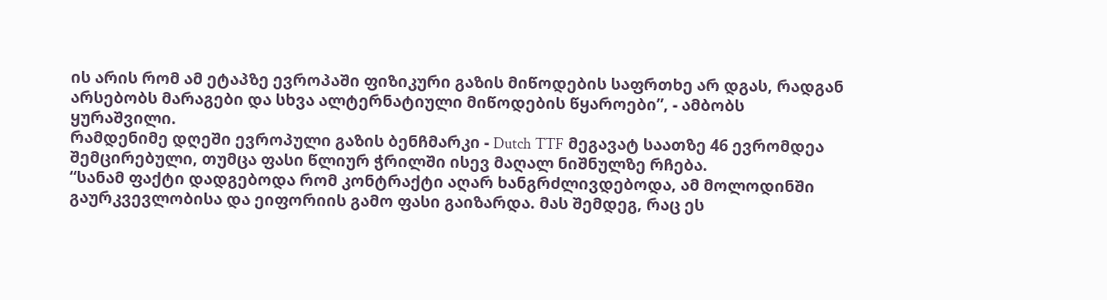ის არის რომ ამ ეტაპზე ევროპაში ფიზიკური გაზის მიწოდების საფრთხე არ დგას, რადგან არსებობს მარაგები და სხვა ალტერნატიული მიწოდების წყაროები”, - ამბობს ყურაშვილი.
რამდენიმე დღეში ევროპული გაზის ბენჩმარკი - Dutch TTF მეგავატ საათზე 46 ევრომდეა შემცირებული, თუმცა ფასი წლიურ ჭრილში ისევ მაღალ ნიშნულზე რჩება.
“სანამ ფაქტი დადგებოდა რომ კონტრაქტი აღარ ხანგრძლივდებოდა, ამ მოლოდინში გაურკვევლობისა და ეიფორიის გამო ფასი გაიზარდა. მას შემდეგ, რაც ეს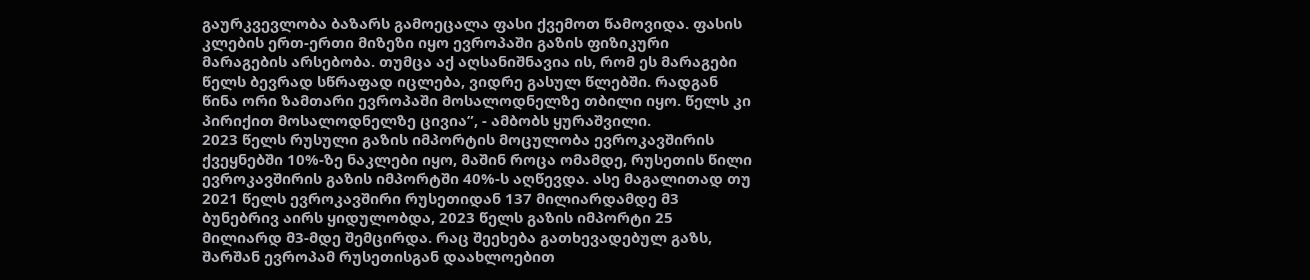გაურკვევლობა ბაზარს გამოეცალა ფასი ქვემოთ წამოვიდა. ფასის კლების ერთ-ერთი მიზეზი იყო ევროპაში გაზის ფიზიკური მარაგების არსებობა. თუმცა აქ აღსანიშნავია ის, რომ ეს მარაგები წელს ბევრად სწრაფად იცლება, ვიდრე გასულ წლებში. რადგან წინა ორი ზამთარი ევროპაში მოსალოდნელზე თბილი იყო. წელს კი პირიქით მოსალოდნელზე ცივია”, - ამბობს ყურაშვილი.
2023 წელს რუსული გაზის იმპორტის მოცულობა ევროკავშირის ქვეყნებში 10%-ზე ნაკლები იყო, მაშინ როცა ომამდე, რუსეთის წილი ევროკავშირის გაზის იმპორტში 40%-ს აღწევდა. ასე მაგალითად თუ 2021 წელს ევროკავშირი რუსეთიდან 137 მილიარდამდე მ3 ბუნებრივ აირს ყიდულობდა, 2023 წელს გაზის იმპორტი 25 მილიარდ მ3-მდე შემცირდა. რაც შეეხება გათხევადებულ გაზს, შარშან ევროპამ რუსეთისგან დაახლოებით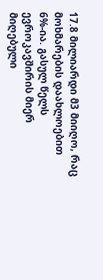17.8 მილიარდი მ3 მიიღო, რაც მოხმარების დაახლოებით 6%-ია. გასულ წელს ევროკავშირის მიერ მიღებული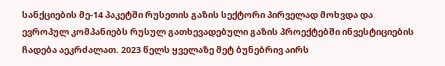სანქციების მე-14 პაკეტში რუსეთის გაზის სექტორი პირველად მოხვდა და ევროპულ კომპანიებს რუსულ გათხევადებული გაზის პროექტებში ინვესტიციების ჩადება აეკრძალათ. 2023 წელს ყველაზე მეტ ბუნებრივ აირს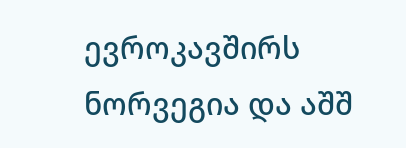ევროკავშირს ნორვეგია და აშშ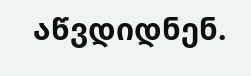აწვდიდნენ.